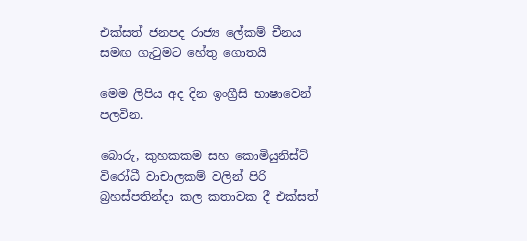එක්සත් ජනපද රාජ්‍ය ලේකම් චීනය සමඟ ගැටුමට හේතු ගොතයි

මෙම ලිපිය අද දින ඉංග්‍රීසි භාෂාවෙන් පලවින.

බොරු, කුහකකම සහ කොමියුනිස්ට් විරෝධී වාචාලකම් වලින් පිරි බ්‍රහස්පතින්දා කල කතාවක දී එක්සත්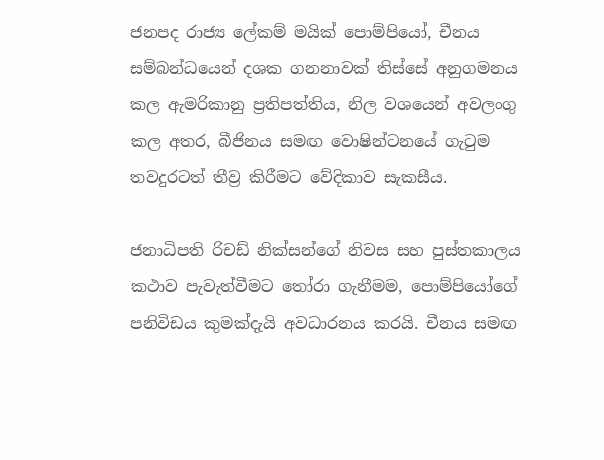ජනපද රාජ්‍ය ලේකම් මයික් පොම්පියෝ, චීනය සම්බන්ධයෙන් දශක ගනනාවක් තිස්සේ අනුගමනය කල ඇමරිකානු ප්‍රතිපත්තිය, නිල වශයෙන් අවලංගු කල අතර, බීජිනය සමඟ වොෂින්ටනයේ ගැටුම තවදුරටත් තීව්‍ර කිරීමට වේදිකාව සැකසීය.

ජනාධිපති රිචඩ් නික්සන්ගේ නිවස සහ පුස්තකාලය කථාව පැවැත්වීමට තෝරා ගැනීමම, පොම්පියෝගේ පනිවිඩය කුමක්දැයි අවධාරනය කරයි. චීනය සමඟ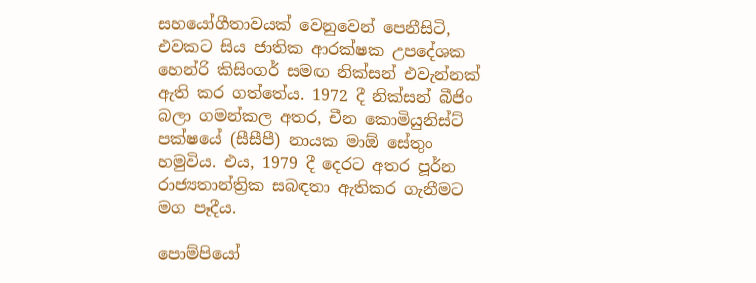සහයෝගීතාවයක් වෙනුවෙන් පෙනීසිටි, එවකට සිය ජාතික ආරක්ෂක උපදේශක හෙන්රි කිසිංගර් සමඟ නික්සන් එවැන්නක් ඇති කර ගත්තේය. 1972 දී නික්සන් බීජිං බලා ගමන්කල අතර, චීන කොමියුනිස්ට් පක්ෂයේ (සීසීපී) නායක මාඕ සේතුං හමුවිය. එය, 1979 දී දෙරට අතර පූර්න රාජ්‍යතාන්ත්‍රික සබඳතා ඇතිකර ගැනීමට මග පෑදීය.

පොම්පියෝ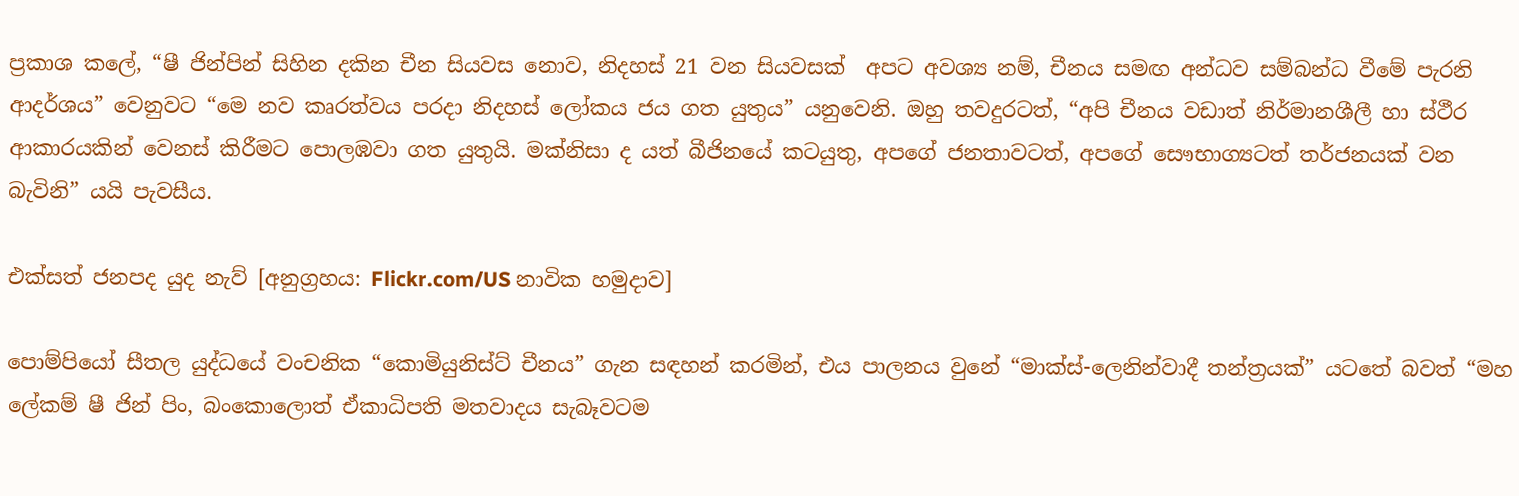ප්‍රකාශ කලේ, “ෂී ජින්පින් සිහින දකින චීන සියවස නොව, නිදහස් 21 වන සියවසක්  අපට අවශ්‍ය නම්, චීනය සමඟ අන්ධව සම්බන්ධ වීමේ පැරනි ආදර්ශය” වෙනුවට “මෙ නව කෘරත්වය පරදා නිදහස් ලෝකය ජය ගත යුතුය” යනුවෙනි. ඔහු තවදුරටත්, “අපි චීනය වඩාත් නිර්මානශීලී හා ස්ථීර ආකාරයකින් වෙනස් කිරීමට පොලඹවා ගත යුතුයි. මක්නිසා ද යත් බීජිනයේ කටයුතු, අපගේ ජනතාවටත්, අපගේ සෞභාග්‍යටත් තර්ජනයක් වන බැවිනි” යයි පැවසීය.

එක්සත් ජනපද යුද නැව් [අනුග්‍රහය: Flickr.com/US නාවික හමුදාව]

පොම්පියෝ සීතල යුද්ධයේ වංචනික “කොමියුනිස්ට් චීනය” ගැන සඳහන් කරමින්, එය පාලනය වුනේ “මාක්ස්-ලෙනින්වාදී තන්ත්‍රයක්” යටතේ බවත් “මහ ලේකම් ෂී ජින් පිං, බංකොලොත් ඒකාධිපති මතවාදය සැබෑවටම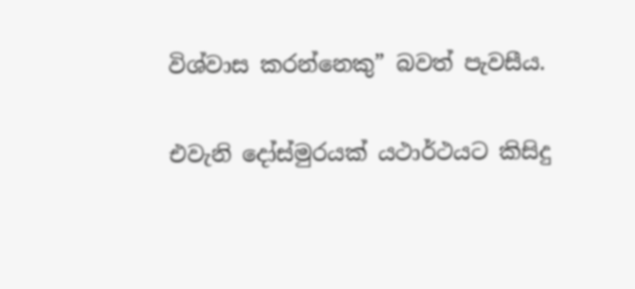විශ්වාස කරන්නෙකු” බවත් පැවසීය.

එවැනි දෝස්මුරයක් යථාර්ථයට කිසිදු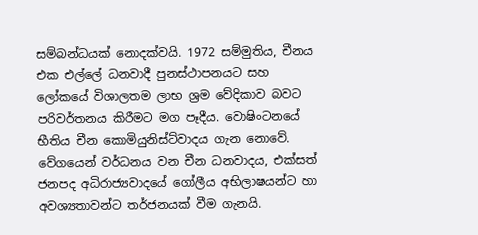සම්බන්ධයක් නොදක්වයි. 1972 සම්මුතිය, චීනය එක එල්ලේ ධනවාදී පුනස්ථාපනයට සහ ලෝකයේ විශාලතම ලාභ ශ්‍රම වේදිකාව බවට පරිවර්තනය කිරීමට මග පෑදීය. වොෂිංටනයේ භීතිය චීන කොමියුනිස්ට්වාදය ගැන නොවේ. වේගයෙන් වර්ධනය වන චීන ධනවාදය, එක්සත් ජනපද අධිරාජ්‍යවාදයේ ගෝලීය අභිලාෂයන්ට හා අවශ්‍යතාවන්ට තර්ජනයක් වීම ගැනයි.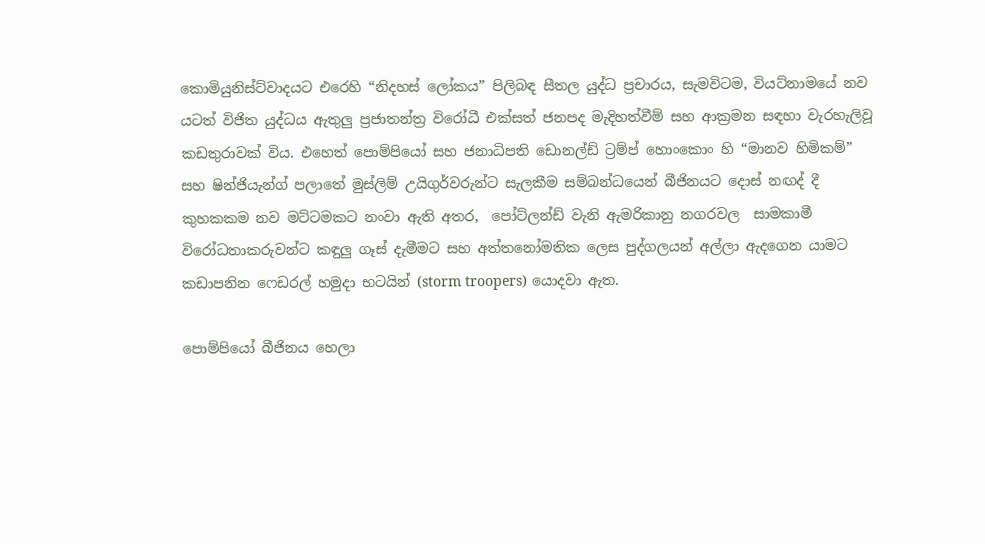කොමියුනිස්ට්වාදයට එරෙහි “නිදහස් ලෝකය” පිලිබඳ සීතල යුද්ධ ප්‍රචාරය, සැමවිටම, වියට්නාමයේ නව යටත් විජිත යුද්ධය ඇතුලු ප්‍රජාතන්ත්‍ර විරෝධී එක්සත් ජනපද මැදිහත්වීම් සහ ආක්‍රමන සඳහා වැරහැලිවූ කඩතුරාවක් විය. එහෙත් පොම්පියෝ සහ ජනාධිපති ඩොනල්ඩ් ට්‍රම්ප් හොංකොං හි “මානව හිමිකම්” සහ ෂින්ජියැන්ග් පලාතේ මුස්ලිම් උයිගුර්වරුන්ට සැලකීම සම්බන්ධයෙන් බීජිනයට දොස් නඟද් දී කුහකකම නව මට්ටමකට නංවා ඇති අතර,  පෝට්ලන්ඩ් වැනි ඇමරිකානු නගරවල  සාමකාමී විරෝධතාකරුවන්ට කඳුලු ගෑස් දැමීමට සහ අත්තනෝමතික ලෙස පුද්ගලයන් අල්ලා ඇදගෙන යාමට කඩාපනින ෆෙඩරල් හමුදා භටයින් (storm troopers) යොදවා ඇත.

පොම්පියෝ බීජිනය හෙලා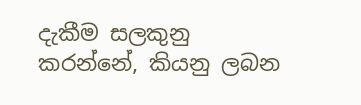දැකීම සලකුනු කරන්නේ, කියනු ලබන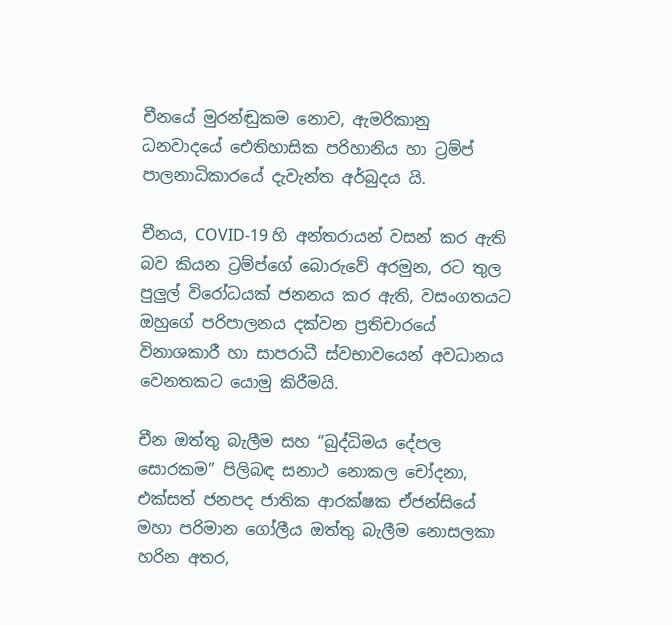චීනයේ මුරන්ඬුකම නොව, ඇමරිකානු ධනවාදයේ ඓතිහාසික පරිහානිය හා ට්‍රම්ප් පාලනාධිකාරයේ දැවැන්ත අර්බුදය යි.

චීනය, COVID-19 හි අන්තරායන් වසන් කර ඇති බව කියන ට්‍රම්ප්ගේ බොරුවේ අරමුන, රට තුල පුලුල් විරෝධයක් ජනනය කර ඇති, වසංගතයට ඔහුගේ පරිපාලනය දක්වන ප්‍රතිචාරයේ විනාශකාරී හා සාපරාධී ස්වභාවයෙන් අවධානය වෙනතකට යොමු කිරීමයි.

චීන ඔත්තු බැලීම සහ “බුද්ධිමය දේපල සොරකම” පිලිබඳ සනාථ නොකල චෝදනා, එක්සත් ජනපද ජාතික ආරක්ෂක ඒජන්සියේ මහා පරිමාන ගෝලීය ඔත්තු බැලීම නොසලකා හරින අතර,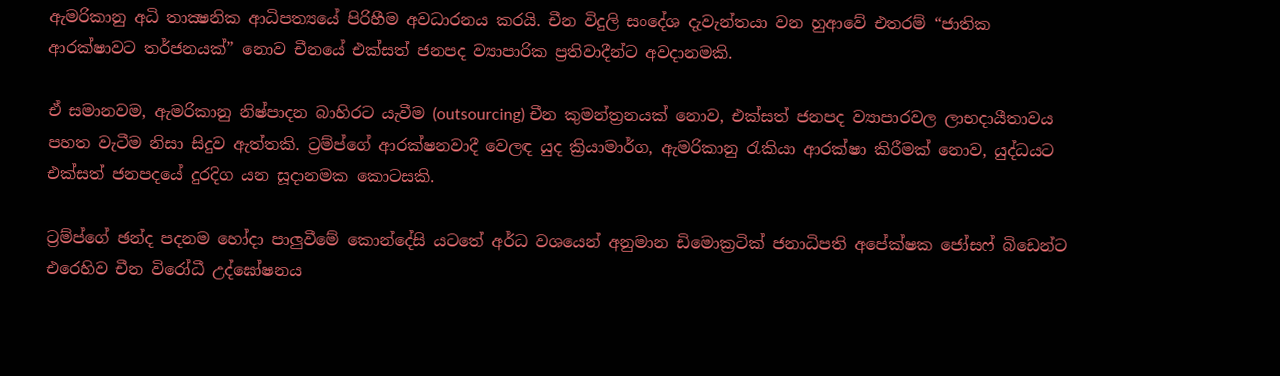ඇමරිකානු අධි තාක්‍ෂනික ආධිපත්‍යයේ පිරිහීම අවධාරනය කරයි. චීන විදුලි සංදේශ දැවැන්තයා වන හුආවේ එතරම් “ජාතික ආරක්ෂාවට තර්ජනයක්” නොව චීනයේ එක්සත් ජනපද ව්‍යාපාරික ප්‍රතිවාදීන්ට අවදානමකි.

ඒ සමානවම, ඇමරිකානු නිෂ්පාදන බාහිරට යැවීම (outsourcing) චීන කුමන්ත්‍රනයක් නොව, එක්සත් ජනපද ව්‍යාපාරවල ලාභදායීතාවය පහත වැටීම නිසා සිදුව ඇත්තකි. ට්‍රම්ප්ගේ ආරක්ෂනවාදී වෙලඳ යුද ක්‍රියාමාර්ග, ඇමරිකානු රැකියා ආරක්ෂා කිරීමක් නොව, යුද්ධයට එක්සත් ජනපදයේ දුරදිග යන සූදානමක කොටසකි.

ට්‍රම්ප්ගේ ඡන්ද පදනම හෝදා පාලුවීමේ කොන්දේසි යටතේ අර්ධ වශයෙන් අනුමාන ඩිමොක්‍රටික් ජනාධිපති අපේක්ෂක ජෝසෆ් බිඩෙන්ට එරෙහිව චීන විරෝධී උද්ඝෝෂනය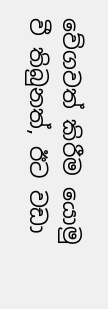වේගවත් කිරීම යොමු වී තිබුනත්, ඊට වඩා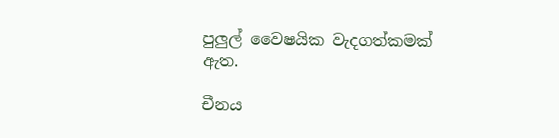පුලුල් වෛෂයික වැදගත්කමක් ඇත.

චීනය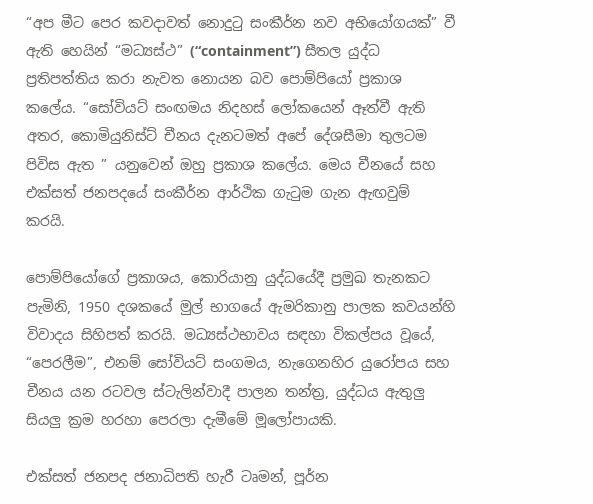“අප මීට පෙර කවදාවත් නොදුටු සංකීර්න නව අභියෝගයක්” වී ඇති හෙයින් “මධ්‍යස්ථ” (“containment”) සීතල යුද්ධ ප්‍රතිපත්තිය කරා නැවත නොයන බව පොම්පියෝ ප්‍රකාශ කලේය. “සෝවියට් සංඟමය නිදහස් ලෝකයෙන් ඈත්වී ඇති අතර, කොමියුනිස්ට් චීනය දැනටමත් අපේ දේශසීමා තුලටම පිවිස ඇත ” යනුවෙන් ඔහු ප්‍රකාශ කලේය. මෙය චීනයේ සහ එක්සත් ජනපදයේ සංකීර්න ආර්ථික ගැටුම ගැන ඇඟවුම් කරයි.

පොම්පියෝගේ ප්‍රකාශය, කොරියානු යුද්ධයේදී ප්‍රමුඛ තැනකට පැමිනි, 1950 දශකයේ මුල් භාගයේ ඇමරිකානු පාලක කවයන්හි විවාදය සිහිපත් කරයි. මධ්‍යස්ථභාවය සඳහා විකල්පය වූයේ, “පෙරලීම”, එනම් සෝවියට් සංගමය, නැගෙනහිර යුරෝපය සහ චීනය යන රටවල ස්ටැලින්වාදී පාලන තන්ත්‍ර, යුද්ධය ඇතුලු සියලු ක්‍රම හරහා පෙරලා දැමීමේ මූලෝපායකි.

එක්සත් ජනපද ජනාධිපති හැරී ටෘමන්, පූර්න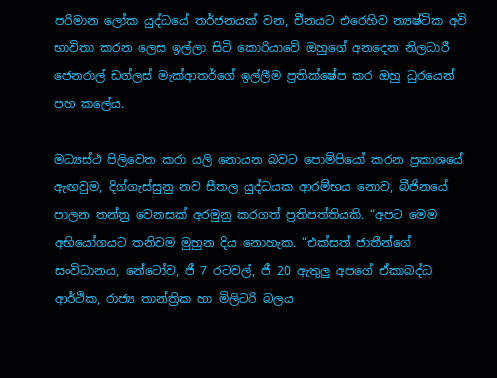පරිමාන ලෝක යුද්ධයේ තර්ජනයක් වන, චීනයට එරෙහිව න්‍යෂ්ටික අවි භාවිතා කරන ලෙස ඉල්ලා සිටි කොරියාවේ ඔහුගේ අනදෙන නිලධාරී ජෙනරාල් ඩග්ලස් මැක්ආතර්ගේ ඉල්ලීම ප්‍රතික්ෂේප කර ඔහු ධුරයෙන් පහ කලේය.

මධ්‍යස්ථ පිලිවෙත කරා යලි නොයන බවට පොම්පියෝ කරන ප්‍රකාශයේ ඇඟවුම, දිග්ගැස්සුනු නව සීතල යුද්ධයක ආරම්භය නොව, බීජිනයේ පාලන තන්ත්‍ර වෙනසක් අරමුනු කරගත් ප්‍රතිපත්තියකි. “අපට මෙම අභියෝගයට තනිවම මුහුන දිය නොහැක. “එක්සත් ජාතීන්ගේ සංවිධානය, නේටෝව, ජී 7 රටවල්, ජී 20 ඇතුලු අපගේ ඒකාබද්ධ ආර්ථික, රාජ්‍ය තාන්ත්‍රික හා මිලිටරි බලය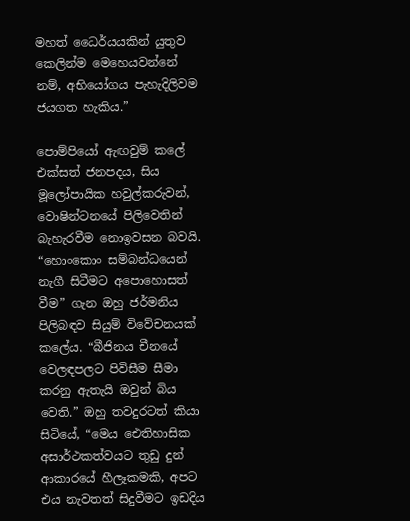මහත් ධෛර්යයකින් යුතුව කෙලින්ම මෙහෙයවන්නේ නම්, අභියෝගය පැහැදිලිවම ජයගත හැකිය.”

පොම්පියෝ ඇඟවුම් කලේ එක්සත් ජනපදය, සිය මූලෝපායික හවුල්කරුවන්, වොෂින්ටනයේ පිලිවෙතින් බැහැරවීම නොඉවසන බවයි. “හොංකොං සම්බන්ධයෙන් නැගී සිටීමට අපොහොසත් වීම” ගැන ඔහු ජර්මනිය පිලිබඳව සියුම් විවේචනයක් කලේය. “බීජිනය චීනයේ වෙලඳපලට පිවිසීම සීමා කරනු ඇතැයි ඔවුන් බිය වෙති.” ඔහු තවදුරටත් කියා සිටියේ, “මෙය ඓතිහාසික අසාර්ථකත්වයට තුඩු දුන් ආකාරයේ හීලෑකමකි, අපට එය නැවතත් සිදුවීමට ඉඩදිය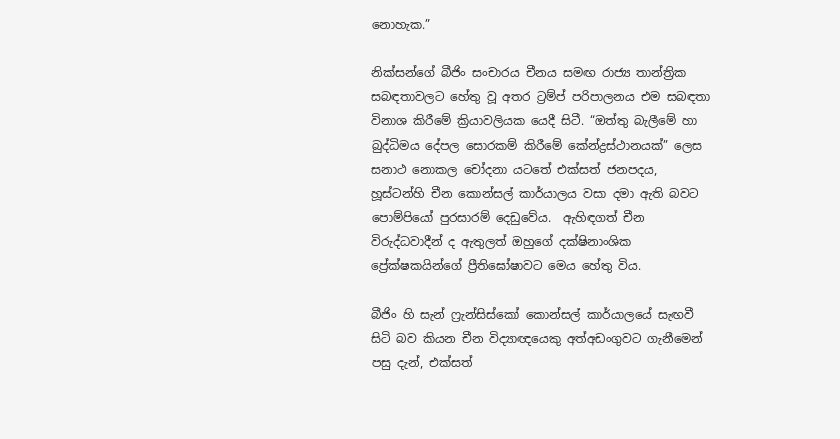නොහැක.”

නික්සන්ගේ බීජිං සංචාරය චීනය සමඟ රාජ්‍ය තාන්ත්‍රික සබඳතාවලට හේතු වූ අතර ට්‍රම්ප් පරිපාලනය එම සබඳතා විනාශ කිරීමේ ක්‍රියාවලියක යෙදී සිටී. “ඔත්තු බැලීමේ හා බුද්ධිමය දේපල සොරකම් කිරීමේ කේන්ද්‍රස්ථානයක්” ලෙස සනාථ නොකල චෝදනා යටතේ එක්සත් ජනපදය, හූස්ටන්හි චීන කොන්සල් කාර්යාලය වසා දමා ඇති බවට පොම්පියෝ පුරසාරම් දෙඩුවේය.  ඇහිඳගත් චීන විරුද්ධවාදීන් ද ඇතුලත් ඔහුගේ දක්ෂිනාංශික ප්‍රේක්ෂකයින්ගේ ප්‍රීතිඝෝෂාවට මෙය හේතු විය.

බීජිං හි සැන් ෆ්‍රැන්සිස්කෝ කොන්සල් කාර්යාලයේ සැඟවී සිටි බව කියන චීන විද්‍යාඥයෙකු අත්අඩංගුවට ගැනීමෙන් පසු දැන්, එක්සත්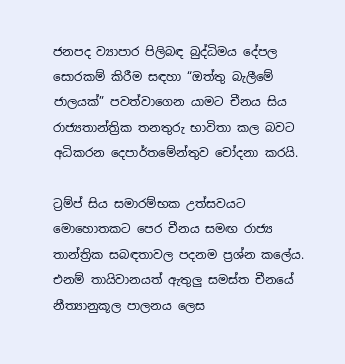ජනපද ව්‍යාපාර පිලිබඳ බුද්ධිමය දේපල සොරකම් කිරීම සඳහා “ඔත්තු බැලීමේ ජාලයක්” පවත්වාගෙන යාමට චීනය සිය රාජ්‍යතාන්ත්‍රික තනතුරු භාවිතා කල බවට අධිකරන දෙපාර්තමේන්තුව චෝදනා කරයි.

ට්‍රම්ප් සිය සමාරම්භක උත්සවයට මොහොතකට පෙර චීනය සමඟ රාජ්‍ය තාන්ත්‍රික සබඳතාවල පදනම ප්‍රශ්න කලේය. එනම් තායිවානයත් ඇතුලු සමස්ත චීනයේ නීත්‍යානුකූල පාලනය ලෙස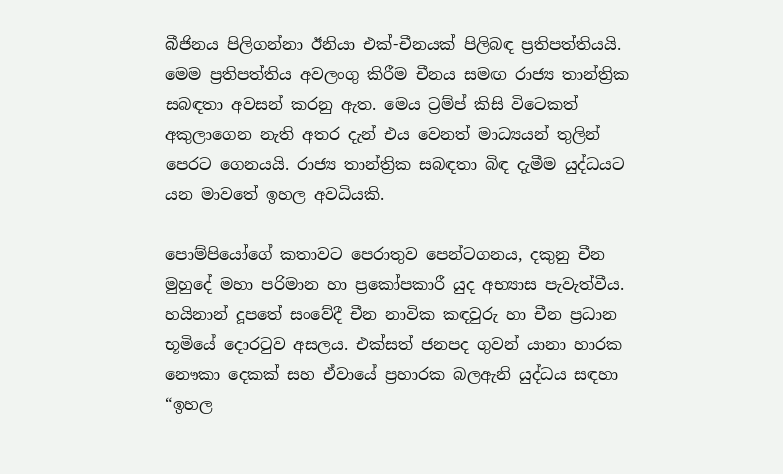බීජිනය පිලිගන්නා ඊනියා එක්-චීනයක් පිලිබඳ ප්‍රතිපත්තියයි. මෙම ප්‍රතිපත්තිය අවලංගු කිරීම චීනය සමඟ රාජ්‍ය තාන්ත්‍රික සබඳතා අවසන් කරනු ඇත. මෙය ට්‍රම්ප් කිසි විටෙකත් අකුලාගෙන නැති අතර දැන් එය වෙනත් මාධ්‍යයන් තුලින් පෙරට ගෙනයයි. රාජ්‍ය තාන්ත්‍රික සබඳතා බිඳ දැමීම යුද්ධයට යන මාවතේ ඉහල අවධියකි.

පොම්පියෝගේ කතාවට පෙරාතුව පෙන්ටගනය, දකුනු චීන මුහුදේ මහා පරිමාන හා ප්‍රකෝපකාරී යුද අභ්‍යාස පැවැත්වීය. හයිනාන් දූපතේ සංවේදී චීන නාවික කඳවුරු හා චීන ප්‍රධාන භූමියේ දොරටුව අසලය. එක්සත් ජනපද ගුවන් යානා හාරක නෞකා දෙකක් සහ ඒවායේ ප්‍රහාරක බලඇනි යුද්ධය සඳහා “ඉහල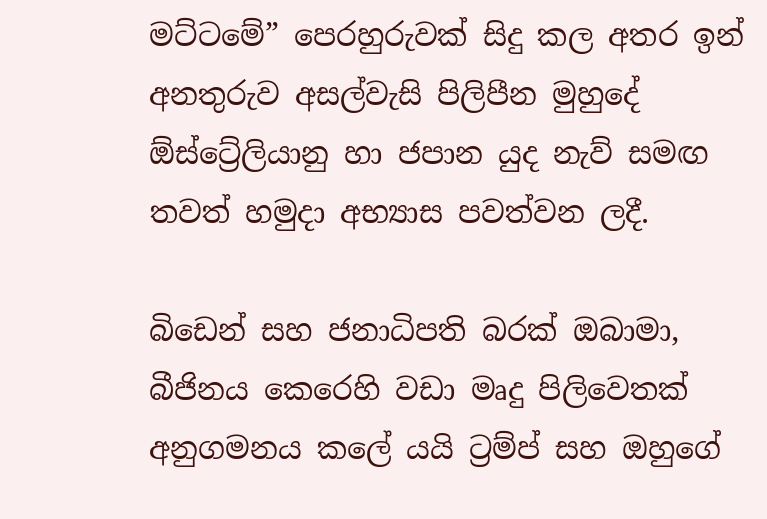මට්ටමේ” පෙරහුරුවක් සිදු කල අතර ඉන් අනතුරුව අසල්වැසි පිලිපීන මුහුදේ ඕස්ට්‍රේලියානු හා ජපාන යුද නැව් සමඟ තවත් හමුදා අභ්‍යාස පවත්වන ලදී.

බිඩෙන් සහ ජනාධිපති බරක් ඔබාමා, බීජිනය කෙරෙහි වඩා මෘදු පිලිවෙතක් අනුගමනය කලේ යයි ට්‍රම්ප් සහ ඔහුගේ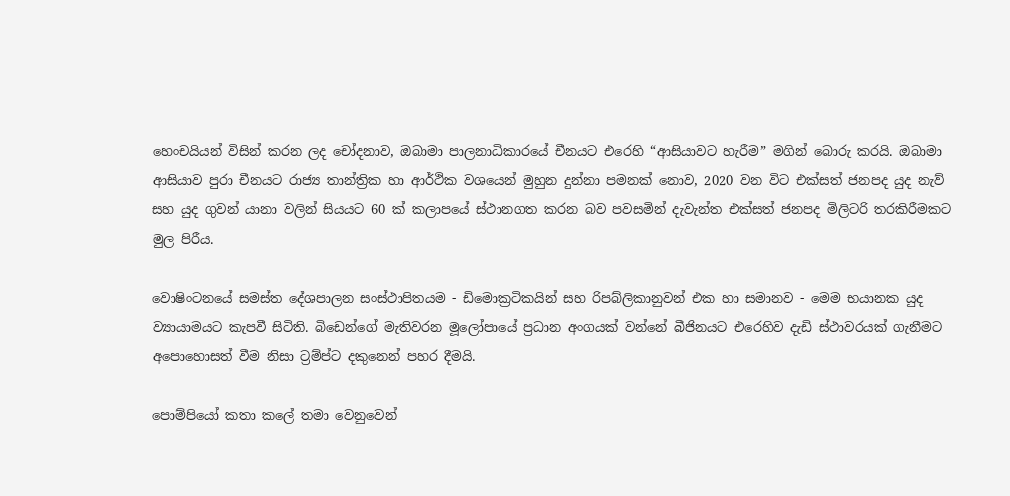හෙංචයියන් විසින් කරන ලද චෝදනාව, ඔබාමා පාලනාධිකාරයේ චීනයට එරෙහි “ආසියාවට හැරීම” මගින් බොරු කරයි. ඔබාමා ආසියාව පුරා චීනයට රාජ්‍ය තාන්ත්‍රික හා ආර්ථික වශයෙන් මුහුන දුන්නා පමනක් නොව, 2020 වන විට එක්සත් ජනපද යුද නැව් සහ යුද ගුවන් යානා වලින් සියයට 60 ක් කලාපයේ ස්ථානගත කරන බව පවසමින් දැවැන්ත එක්සත් ජනපද මිලිටරි තරකිරීමකට මුල පිරීය.

වොෂිංටනයේ සමස්ත දේශපාලන සංස්ථාපිතයම - ඩිමොක්‍රටිකයින් සහ රිපබ්ලිකානුවන් එක හා සමානව - මෙම භයානක යුද ව්‍යායාමයට කැපවී සිටිති. බිඩෙන්ගේ මැතිවරන මූලෝපායේ ප්‍රධාන අංගයක් වන්නේ බීජිනයට එරෙහිව දැඩි ස්ථාවරයක් ගැනීමට අපොහොසත් වීම නිසා ට්‍රම්ප්ට දකුනෙන් පහර දීමයි.

පොම්පියෝ කතා කලේ තමා වෙනුවෙන්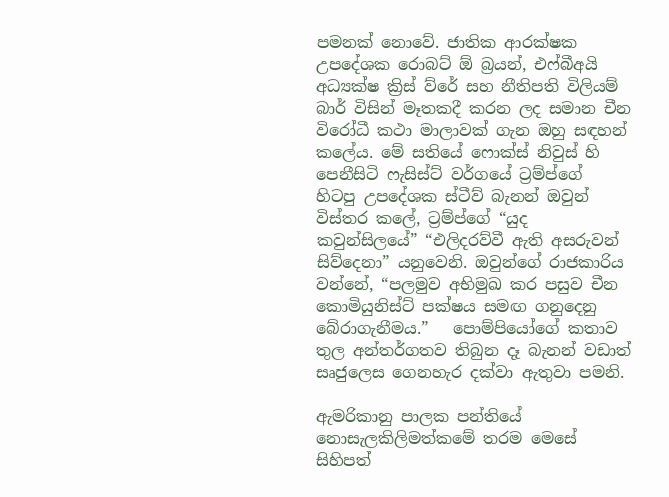පමනක් නොවේ. ජාතික ආරක්ෂක උපදේශක රොබට් ඕ බ්‍රයන්, එෆ්බීඅයි අධ්‍යක්ෂ ක්‍රිස් ව්රේ සහ නීතිපති විලියම් බාර් විසින් මෑතකදී කරන ලද සමාන චීන විරෝධී කථා මාලාවක් ගැන ඔහු සඳහන් කලේය. මේ සතියේ ෆොක්ස් නිවුස් හි පෙනීසිටි ෆැසිස්ට් වර්ගයේ ට්‍රම්ප්ගේ  හිටපු උපදේශක ස්ටීව් බැනන් ඔවුන් විස්තර කලේ, ට්‍රම්ප්ගේ “යුද කවුන්සිලයේ” “එලිදරව්වී ඇති අසරුවන් සිව්දෙනා” යනුවෙනි. ඔවුන්ගේ රාජකාරිය වන්නේ, “පලමුව අභිමුඛ කර පසුව චීන කොමියුනිස්ට් පක්ෂය සමඟ ගනුදෙනු බේරාගැනීමය.”   පොම්පියෝගේ කතාව තුල අන්තර්ගතව තිබුන දෑ බැනන් වඩාත් සෘජුලෙස ගෙනහැර දක්වා ඇතුවා පමනි.

ඇමරිකානු පාලක පන්තියේ නොසැලකිලිමත්කමේ තරම මෙසේ සිහිපත්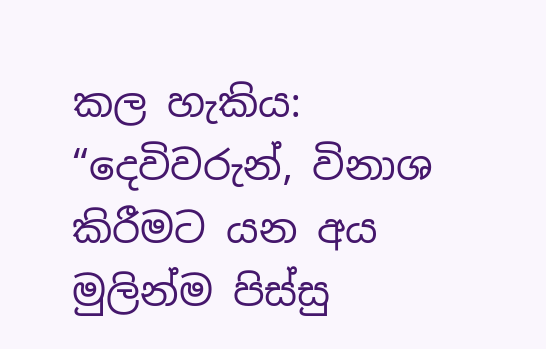කල හැකිය: “දෙවිවරුන්, විනාශ කිරීමට යන අය මුලින්ම පිස්සු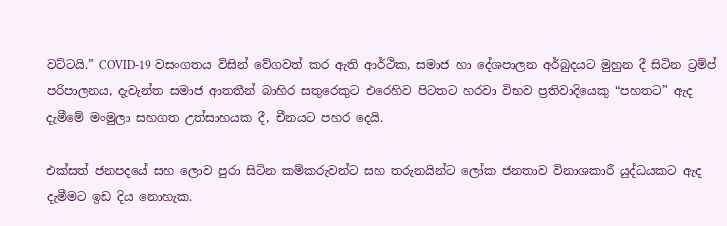වට්ටයි.” COVID-19 වසංගතය විසින් වේගවත් කර ඇති ආර්ථික, සමාජ හා දේශපාලන අර්බුදයට මුහුන දී සිටින ට්‍රම්ප් පරිපාලනය, දැවැන්ත සමාජ ආතතීන් බාහිර සතුරෙකුට එරෙහිව පිටතට හරවා විභව ප්‍රතිවාදියෙකු “පහතට” ඇද දැමීමේ මංමුලා සහගත උත්සාහයක දී, චීනයට පහර දෙයි.

එක්සත් ජනපදයේ සහ ලොව පුරා සිටින කම්කරුවන්ට සහ තරුනයින්ට ලෝක ජනතාව විනාශකාරී යුද්ධයකට ඇද දැමීමට ඉඩ දිය නොහැක.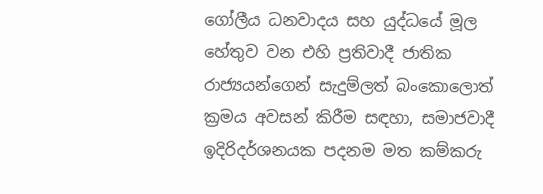ගෝලීය ධනවාදය සහ යුද්ධයේ මූල හේතුව වන එහි ප්‍රතිවාදී ජාතික රාජ්‍යයන්ගෙන් සැදුම්ලත් බංකොලොත් ක්‍රමය අවසන් කිරීම සඳහා, සමාජවාදී ඉදිරිදර්ශනයක පදනම මත කම්කරු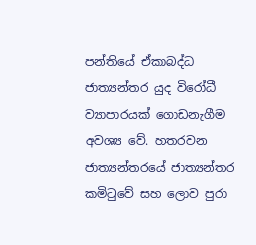පන්තියේ ඒකාබද්ධ ජාත්‍යන්තර යුද විරෝධී ව්‍යාපාරයක් ගොඩනැගීම අවශ්‍ය වේ. හතරවන ජාත්‍යන්තරයේ ජාත්‍යන්තර කමිටුවේ සහ ලොව පුරා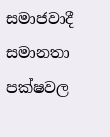සමාජවාදී සමානතා පක්ෂවල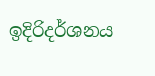ඉදිරිදර්ශනය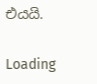එයයි.

Loading